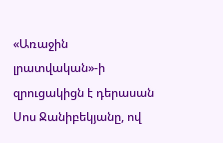«Առաջին լրատվական»-ի զրուցակիցն է դերասան Սոս Ջանիբեկյանը, ով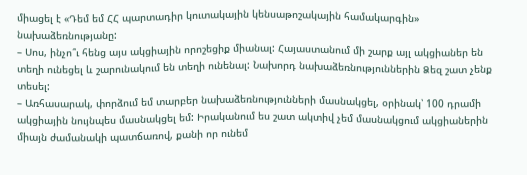միացել է «Դեմ եմ ՀՀ պարտադիր կուտակային կենսաթոշակային համակարգին» նախաձեռնությանը:
– Սոս, ինչո՞ւ հենց այս ակցիային որոշեցիք միանալ: Հայաստանում մի շարք այլ ակցիաներ են տեղի ունեցել և շարունակում են տեղի ունենալ: Նախորդ նախաձեռնություններին Ձեզ շատ չենք տեսել:
– Առհասարակ, փորձում եմ տարբեր նախաձեռնությունների մասնակցել, օրինակ՝ 100 դրամի ակցիային նույնպես մասնակցել եմ: Իրականում ես շատ ակտիվ չեմ մասնակցում ակցիաներին միայն ժամանակի պատճառով, քանի որ ունեմ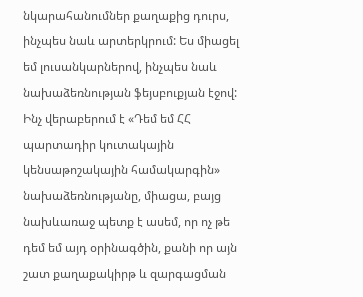նկարահանումներ քաղաքից դուրս, ինչպես նաև արտերկրում: Ես միացել եմ լուսանկարներով, ինչպես նաև նախաձեռնության ֆեյսբուքյան էջով: Ինչ վերաբերում է «Դեմ եմ ՀՀ պարտադիր կուտակային կենսաթոշակային համակարգին» նախաձեռնությանը, միացա, բայց նախևառաջ պետք է ասեմ, որ ոչ թե դեմ եմ այդ օրինագծին, քանի որ այն շատ քաղաքակիրթ և զարգացման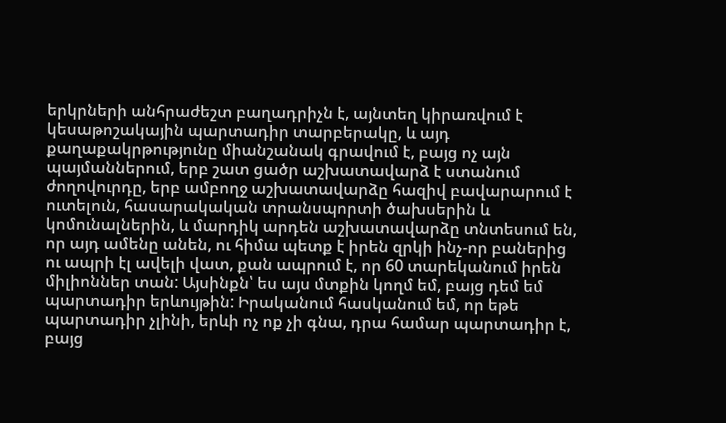երկրների անհրաժեշտ բաղադրիչն է, այնտեղ կիրառվում է կեսաթոշակային պարտադիր տարբերակը, և այդ քաղաքակրթությունը միանշանակ գրավում է, բայց ոչ այն պայմաններում, երբ շատ ցածր աշխատավարձ է ստանում ժողովուրդը, երբ ամբողջ աշխատավարձը հազիվ բավարարում է ուտելուն, հասարակական տրանսպորտի ծախսերին և կոմունալներին, և մարդիկ արդեն աշխատավարձը տնտեսում են, որ այդ ամենը անեն, ու հիմա պետք է իրեն զրկի ինչ-որ բաներից ու ապրի էլ ավելի վատ, քան ապրում է, որ 60 տարեկանում իրեն միլիոններ տան: Այսինքն՝ ես այս մտքին կողմ եմ, բայց դեմ եմ պարտադիր երևույթին: Իրականում հասկանում եմ, որ եթե պարտադիր չլինի, երևի ոչ ոք չի գնա, դրա համար պարտադիր է, բայց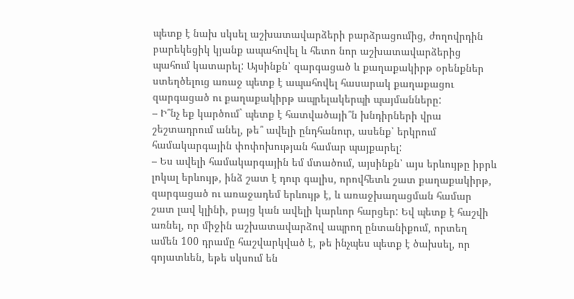պետք է նախ սկսել աշխատավարձերի բարձրացումից, ժողովրդին բարեկեցիկ կյանք ապահովել և հետո նոր աշխատավարձերից պահում կատարել: Այսինքն՝ զարգացած և քաղաքակիրթ օրենքներ ստեղծելուց առաջ պետք է ապահովել հասարակ քաղաքացու զարգացած ու քաղաքակիրթ ապրելակերպի պայմանները:
– Ի՞նչ եք կարծում` պետք է հատվածայի՞ն խնդիրների վրա շեշտադրում անել, թե՞ ավելի ընդհանուր, ասենք՝ երկրում համակարգային փոփոխության համար պայքարել:
– Ես ավելի համակարգային եմ մտածում, այսինքն՝ այս երևույթը իբրև լոկալ երևույթ, ինձ շատ է դուր գալիս, որովհետև շատ քաղաքակիրթ, զարգացած ու առաջադեմ երևույթ է, և առաջխաղացման համար շատ լավ կլինի, բայց կան ավելի կարևոր հարցեր: Եվ պետք է հաշվի առնել, որ միջին աշխատավարձով ապրող ընտանիքում, որտեղ ամեն 100 դրամը հաշվարկված է, թե ինչպես պետք է ծախսել, որ գոյատևեն, եթե սկսում են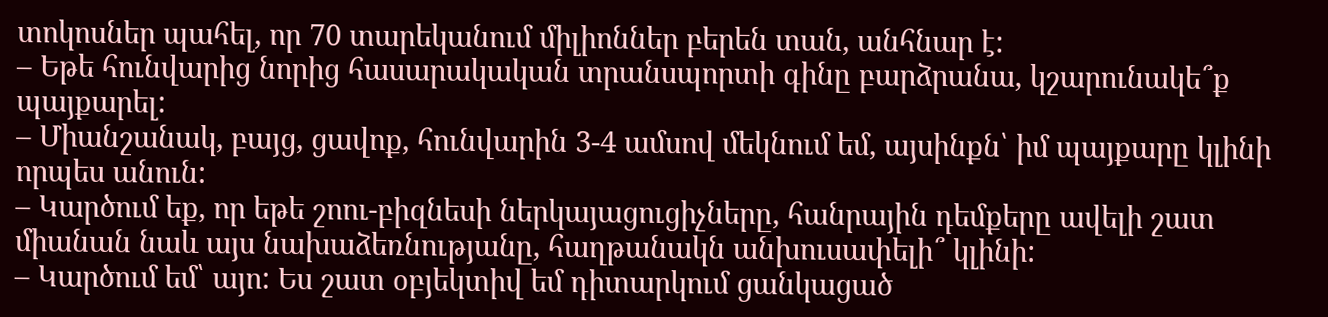տոկոսներ պահել, որ 70 տարեկանում միլիոններ բերեն տան, անհնար է:
– Եթե հունվարից նորից հասարակական տրանսպորտի գինը բարձրանա, կշարունակե՞ք պայքարել:
– Միանշանակ, բայց, ցավոք, հունվարին 3-4 ամսով մեկնում եմ, այսինքն՝ իմ պայքարը կլինի որպես անուն:
– Կարծում եք, որ եթե շոու-բիզնեսի ներկայացուցիչները, հանրային դեմքերը ավելի շատ միանան նաև այս նախաձեռնությանը, հաղթանակն անխուսափելի՞ կլինի:
– Կարծում եմ՝ այո: Ես շատ օբյեկտիվ եմ դիտարկում ցանկացած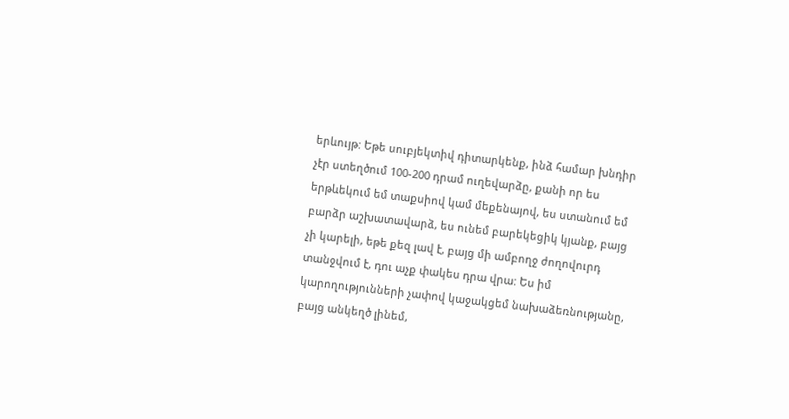երևույթ: Եթե սուբյեկտիվ դիտարկենք, ինձ համար խնդիր չէր ստեղծում 100-200 դրամ ուղեվարձը, քանի որ ես երթևեկում եմ տաքսիով կամ մեքենայով, ես ստանում եմ բարձր աշխատավարձ, ես ունեմ բարեկեցիկ կյանք, բայց չի կարելի, եթե քեզ լավ է, բայց մի ամբողջ ժողովուրդ տանջվում է, դու աչք փակես դրա վրա: Ես իմ կարողությունների չափով կաջակցեմ նախաձեռնությանը, բայց անկեղծ լինեմ,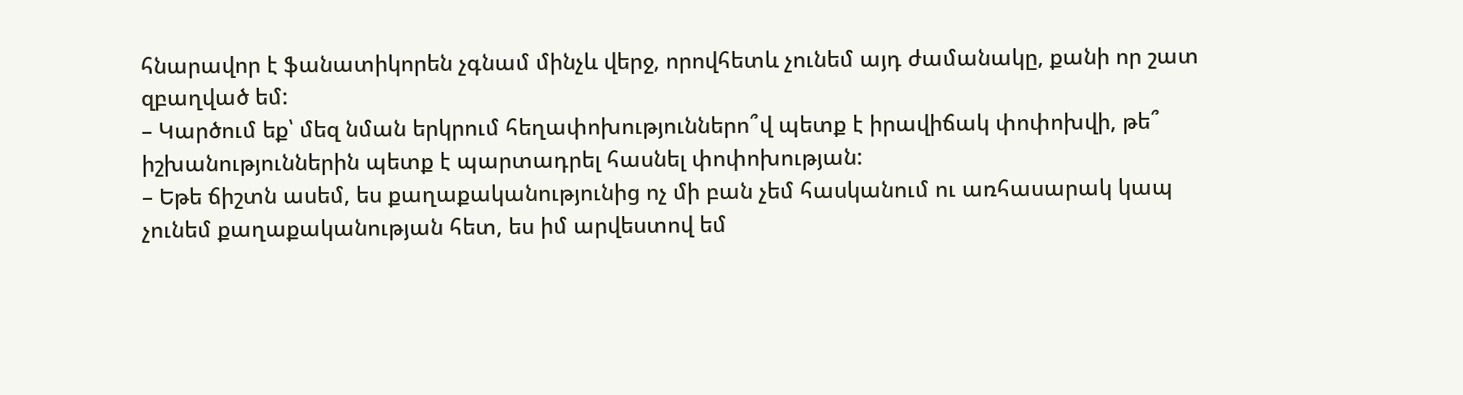հնարավոր է ֆանատիկորեն չգնամ մինչև վերջ, որովհետև չունեմ այդ ժամանակը, քանի որ շատ զբաղված եմ:
– Կարծում եք՝ մեզ նման երկրում հեղափոխություններո՞վ պետք է իրավիճակ փոփոխվի, թե՞ իշխանություններին պետք է պարտադրել հասնել փոփոխության:
– Եթե ճիշտն ասեմ, ես քաղաքականությունից ոչ մի բան չեմ հասկանում ու առհասարակ կապ չունեմ քաղաքականության հետ, ես իմ արվեստով եմ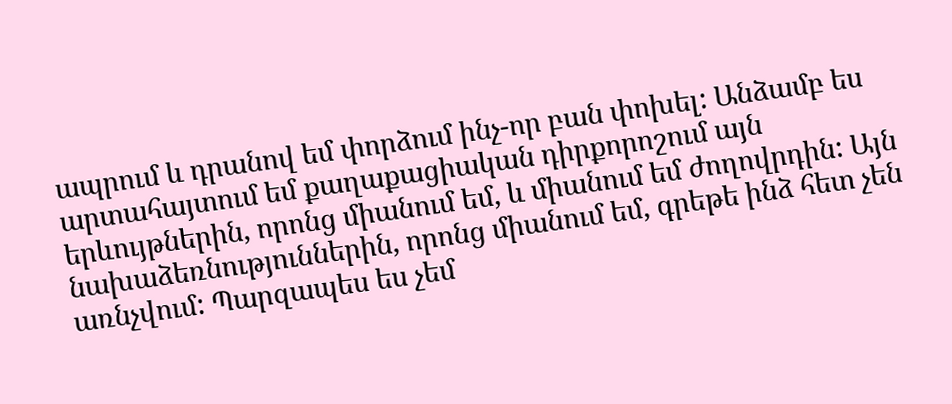ապրում և դրանով եմ փորձում ինչ-որ բան փոխել: Անձամբ ես արտահայտում եմ քաղաքացիական դիրքորոշում այն երևույթներին, որոնց միանում եմ, և միանում եմ ժողովրդին: Այն նախաձեռնություններին, որոնց միանում եմ, գրեթե ինձ հետ չեն առնչվում: Պարզապես ես չեմ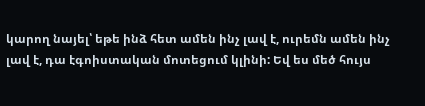կարող նայել՝ եթե ինձ հետ ամեն ինչ լավ է, ուրեմն ամեն ինչ լավ է, դա էգոիստական մոտեցում կլինի: Եվ ես մեծ հույս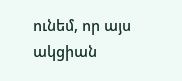ունեմ, որ այս ակցիան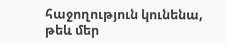հաջողություն կունենա, թեև մեր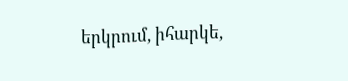երկրում, իհարկե,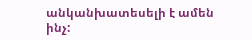անկանխատեսելի է ամեն ինչ: